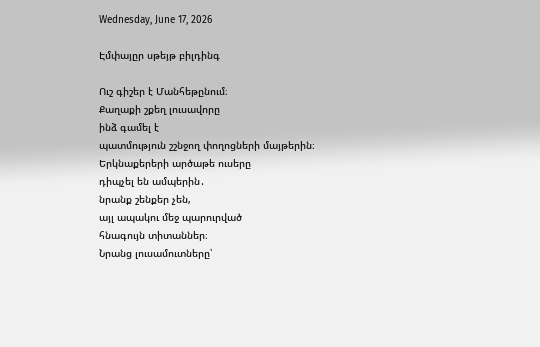Wednesday, June 17, 2026

Էմփայըր սթեյթ բիլդինգ

Ուշ գիշեր է Մանհեթընում։
Քաղաքի շքեղ լուսավորը
ինձ գամել է
պատմություն շշնջող փողոցների մայթերին։
Երկնաքերերի արծաթե ուսերը
դիպչել են ամպերին․
նրանք շենքեր չեն,
այլ ապակու մեջ պարուրված
հնագույն տիտաններ։
Նրանց լուսամուտները՝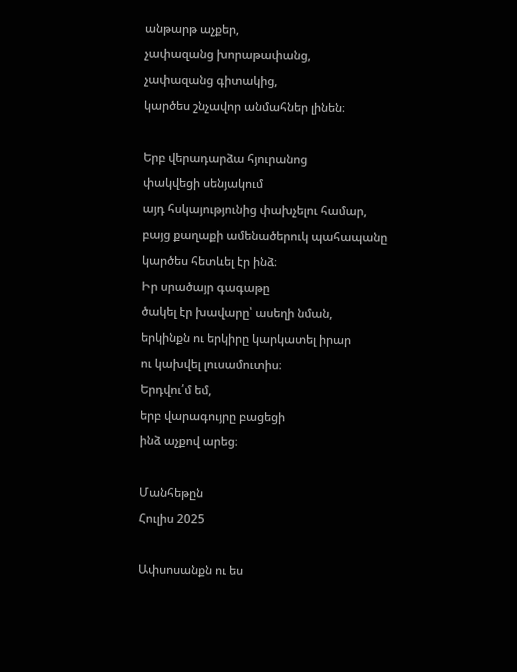անթարթ աչքեր,
չափազանց խորաթափանց,
չափազանց գիտակից,
կարծես շնչավոր անմահներ լինեն։

Երբ վերադարձա հյուրանոց
փակվեցի սենյակում
այդ հսկայությունից փախչելու համար,
բայց քաղաքի ամենածերուկ պահապանը
կարծես հետևել էր ինձ։
Իր սրածայր գագաթը
ծակել էր խավարը՝ ասեղի նման,
երկինքն ու երկիրը կարկատել իրար
ու կախվել լուսամուտիս։
Երդվու՛մ եմ,
երբ վարագույրը բացեցի
ինձ աչքով արեց։

Մանհեթըն
Հուլիս 2025

Ափսոսանքն ու ես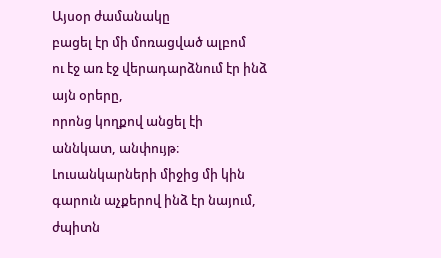Այսօր ժամանակը
բացել էր մի մոռացված ալբոմ
ու էջ առ էջ վերադարձնում էր ինձ
այն օրերը,
որոնց կողքով անցել էի
աննկատ, անփույթ։
Լուսանկարների միջից մի կին
գարուն աչքերով ինձ էր նայում,
ժպիտն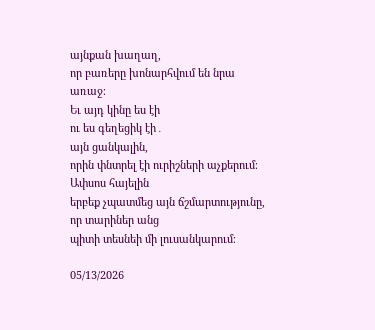այնքան խաղաղ,
որ բառերը խոնարհվում են նրա առաջ։
Եւ այդ կինը ես էի
ու ես գեղեցիկ էի․
այն ցանկալին,
որին փնտրել էի ուրիշների աչքերում։
Ափսոս հայելին
երբեք չպատմեց այն ճշմարտությունը,
որ տարիներ անց
պիտի տեսնեի մի լուսանկարում։

05/13/2026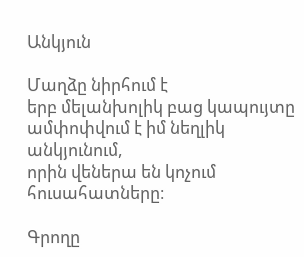Անկյուն

Մաղձը նիրհում է
երբ մելանխոլիկ բաց կապույտը
ամփոփվում է իմ նեղլիկ անկյունում,
որին վեներա են կոչում
հուսահատները։

Գրողը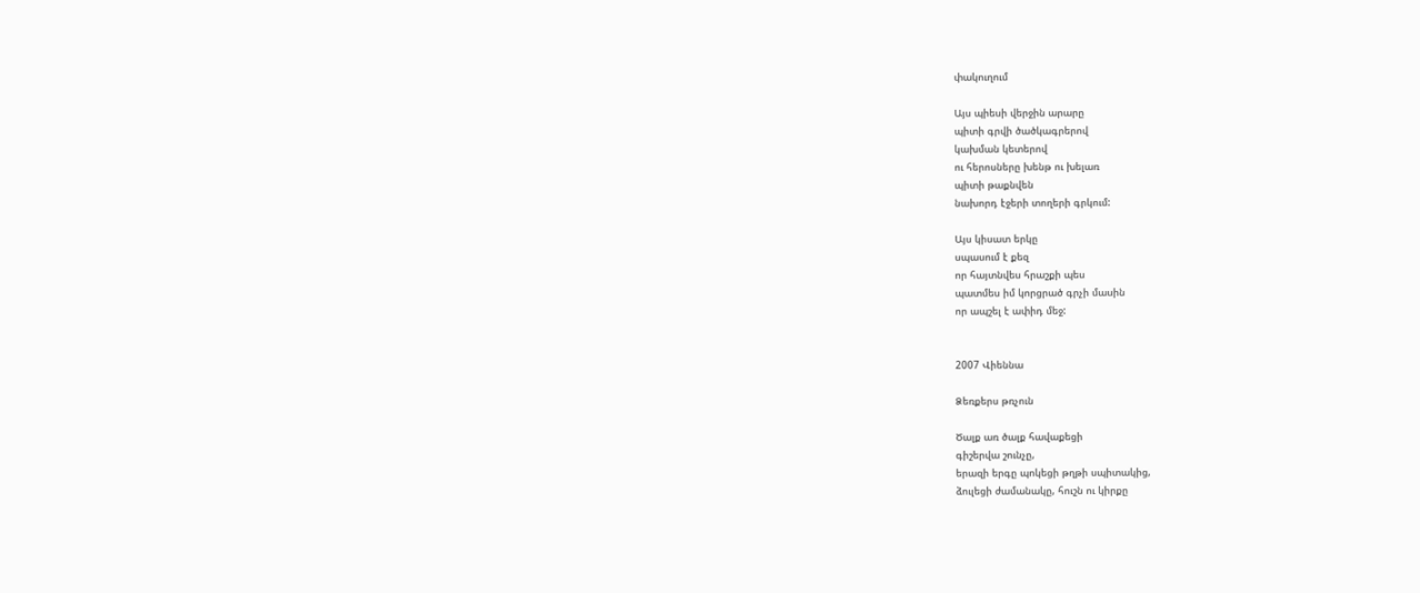փակուղում

Այս պիեսի վերջին արարը
պիտի գրվի ծածկագրերով
կախման կետերով
ու հերոսները խենթ ու խելառ
պիտի թաքնվեն
նախորդ էջերի տողերի գրկում:

Այս կիսատ երկը
սպասում է քեզ
որ հայտնվես հրաշքի պես
պատմես իմ կորցրած գրչի մասին
որ ապշել է ափիդ մեջ:


2007 Վիեննա

Ձեռքերս թռչուն

Ծալք առ ծալք հավաքեցի
գիշերվա շունչը,
երազի երգը պոկեցի թղթի սպիտակից,
ձուլեցի ժամանակը, հուշն ու կիրքը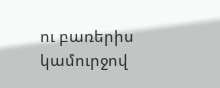ու բառերիս կամուրջով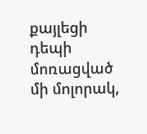քայլեցի
դեպի մոռացված մի մոլորակ,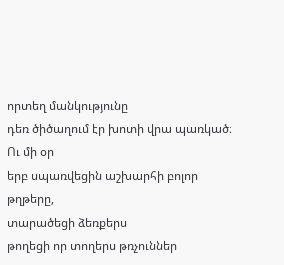որտեղ մանկությունը
դեռ ծիծաղում էր խոտի վրա պառկած։
Ու մի օր
երբ սպառվեցին աշխարհի բոլոր թղթերը,
տարածեցի ձեռքերս
թողեցի որ տողերս թռչուններ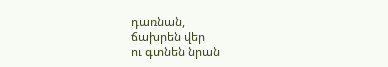դառնան,
ճախրեն վեր
ու գտնեն նրան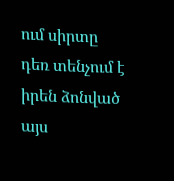ում սիրտը դեռ տենչում է
իրեն ձոնված այս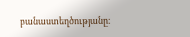բանաստեղծությանը։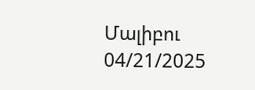Մալիբու
04/21/2025